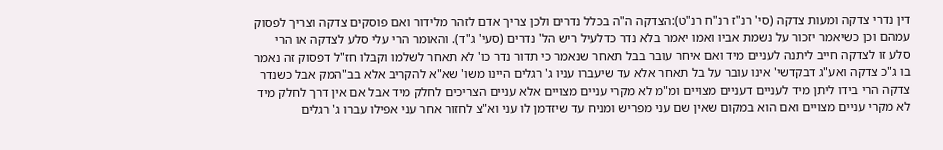דין נדרי צדקה ומעות צדקה (סי' רנ"ז רנ"ח רנ"ט):הצדקה ה"ה בכלל נדרים ולכן צריך אדם לזהר מלידור ואם פוסקים צדקה וצריך לפסוק עמהם וכן כשיאמר יזכור על נשמת אביו ואמו יאמר בלא נדר כדלעיל ריש הל' נדרים (סעי' ג"ד). והאומר הרי עלי סלע לצדקה או הרי סלע זו לצדקה חייב ליתנה לעניים מיד ואם איחר עובר בבל תאחר שנאמר כי תדור נדר כו' לא תאחר לשלמו וקבלו חז"ל דפסוק זה נאמר בו ג"כ צדקה ואע"ג דבקדשי' אינו עובר על בל תאחר אלא עד שיעברו עניו ג' רגלים היינו משו' שא"א להקריב אלא בב"המק אבל כשנדר צדקה הרי בידו ליתן מיד לעניים דעניים מצויים ומ"מ לא מקרי עניים מצויים אלא עניים הצריכים לחלק מיד אבל אם אין דרך לחלק מיד לא מקרי עניים מצויים ואם הוא במקום שאין שם עני מפריש ומניח עד שיזדמן לו עני וא"צ לחזור אחר עני אפילו עברו ג' רגלים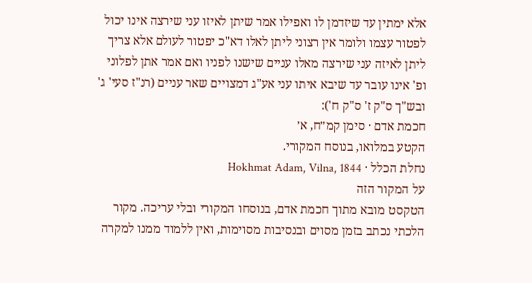אלא ימתין עד שיזדמן לו ואפילו אמר שיתן לאיזו עני שירצה אינו יכול לפטור עצמו ולומר אין רצוני ליתן לאלו דא"כ יפטור לעולם אלא צריך ליתן לאיזה עני שירצה מאלו עניים שישנו לפניו ואם אמר אתן לפלוני ופ' אינו עובר עד שיבא איתו עני אע"ג דמצויים שאר עניים (רנ"ז סעי' ג' ובש"ך ס"ק ז' ס"ק ח'):
חכמת אדם · סימן קמ״ח, א׳
הקטע במלואו, בנוסח המקורי.
נחלת הכלל · Hokhmat Adam, Vilna, 1844
על המקור הזה
הטקסט מובא מתוך חכמת אדם, בנוסחו המקורי ובלי עריכה. מקור הלכתי נכתב בזמן מסוים ובנסיבות מסוימות, ואין ללמוד ממנו למקרה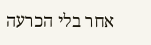אחר בלי הכרעה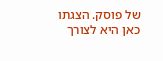של פוסק. הצגתו כאן היא לצורך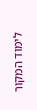לימוד המקור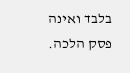בלבד ואינה פסק הלכה.